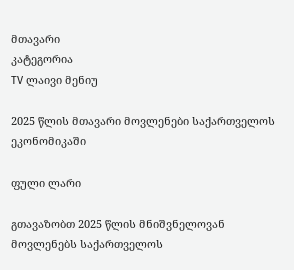მთავარი
კატეგორია
TV ლაივი მენიუ

2025 წლის მთავარი მოვლენები საქართველოს ეკონომიკაში

ფული ლარი

გთავაზობთ 2025 წლის მნიშვნელოვან მოვლენებს საქართველოს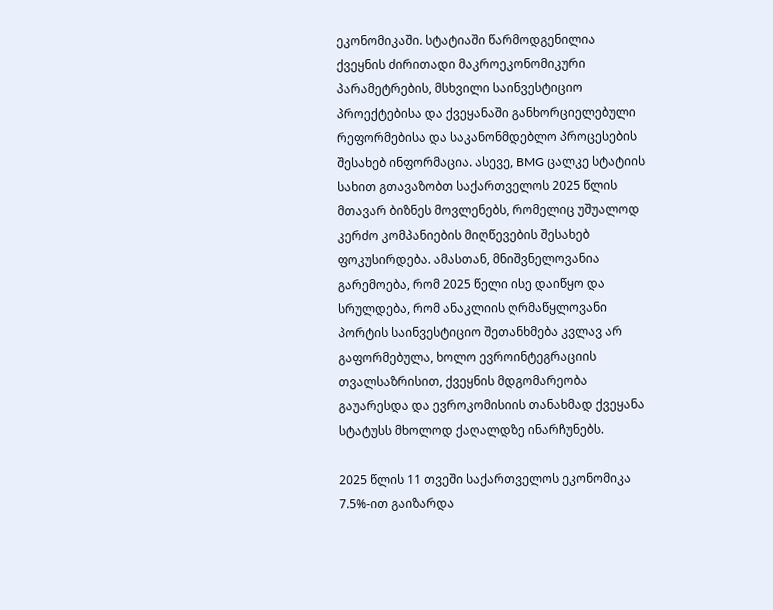ეკონომიკაში. სტატიაში წარმოდგენილია ქვეყნის ძირითადი მაკროეკონომიკური პარამეტრების, მსხვილი საინვესტიციო პროექტებისა და ქვეყანაში განხორციელებული რეფორმებისა და საკანონმდებლო პროცესების შესახებ ინფორმაცია. ასევე, BMG ცალკე სტატიის სახით გთავაზობთ საქართველოს 2025 წლის მთავარ ბიზნეს მოვლენებს, რომელიც უშუალოდ კერძო კომპანიების მიღწევების შესახებ ფოკუსირდება. ამასთან, მნიშვნელოვანია გარემოება, რომ 2025 წელი ისე დაიწყო და სრულდება, რომ ანაკლიის ღრმაწყლოვანი პორტის საინვესტიციო შეთანხმება კვლავ არ გაფორმებულა, ხოლო ევროინტეგრაციის თვალსაზრისით, ქვეყნის მდგომარეობა გაუარესდა და ევროკომისიის თანახმად ქვეყანა სტატუსს მხოლოდ ქაღალდზე ინარჩუნებს.

2025 წლის 11 თვეში საქართველოს ეკონომიკა 7.5%-ით გაიზარდა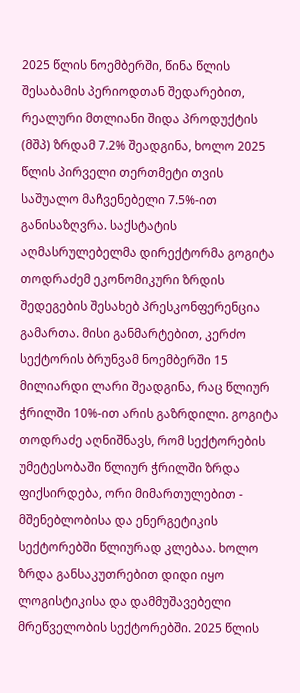2025 წლის ნოემბერში, წინა წლის შესაბამის პერიოდთან შედარებით, რეალური მთლიანი შიდა პროდუქტის (მშპ) ზრდამ 7.2% შეადგინა, ხოლო 2025 წლის პირველი თერთმეტი თვის საშუალო მაჩვენებელი 7.5%-ით განისაზღვრა. საქსტატის აღმასრულებელმა დირექტორმა გოგიტა თოდრაძემ ეკონომიკური ზრდის შედეგების შესახებ პრესკონფერენცია გამართა. მისი განმარტებით, კერძო სექტორის ბრუნვამ ნოემბერში 15 მილიარდი ლარი შეადგინა, რაც წლიურ ჭრილში 10%-ით არის გაზრდილი. გოგიტა თოდრაძე აღნიშნავს, რომ სექტორების უმეტესობაში წლიურ ჭრილში ზრდა ფიქსირდება, ორი მიმართულებით - მშენებლობისა და ენერგეტიკის სექტორებში წლიურად კლებაა. ხოლო ზრდა განსაკუთრებით დიდი იყო ლოგისტიკისა და დამმუშავებელი მრეწველობის სექტორებში. 2025 წლის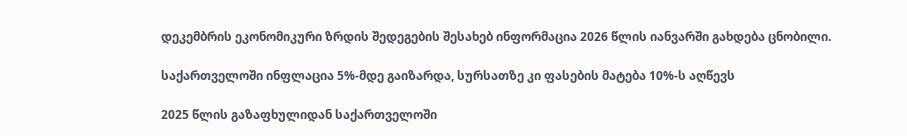დეკემბრის ეკონომიკური ზრდის შედეგების შესახებ ინფორმაცია 2026 წლის იანვარში გახდება ცნობილი.

საქართველოში ინფლაცია 5%-მდე გაიზარდა, სურსათზე კი ფასების მატება 10%-ს აღწევს

2025 წლის გაზაფხულიდან საქართველოში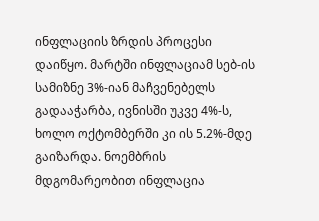ინფლაციის ზრდის პროცესი დაიწყო. მარტში ინფლაციამ სებ-ის სამიზნე 3%-იან მაჩვენებელს გადააჭარბა, ივნისში უკვე 4%-ს, ხოლო ოქტომბერში კი ის 5.2%-მდე გაიზარდა. ნოემბრის მდგომარეობით ინფლაცია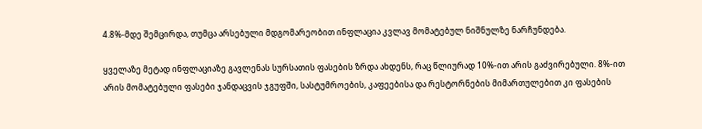4.8%-მდე შემცირდა, თუმცა არსებული მდგომარეობით ინფლაცია კვლავ მომატებულ ნიშნულზე ნარჩუნდება.

ყველაზე მეტად ინფლაციაზე გავლენას სურსათის ფასების ზრდა ახდენს, რაც წლიურად 10%-ით არის გაძვირებული. 8%-ით არის მომატებული ფასები ჯანდაცვის ჯგუფში, სასტუმროების, კაფეებისა და რესტორნების მიმართულებით კი ფასების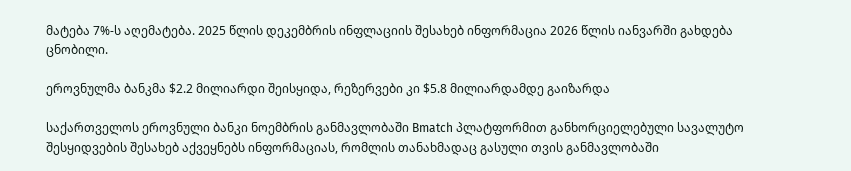მატება 7%-ს აღემატება. 2025 წლის დეკემბრის ინფლაციის შესახებ ინფორმაცია 2026 წლის იანვარში გახდება ცნობილი.

ეროვნულმა ბანკმა $2.2 მილიარდი შეისყიდა, რეზერვები კი $5.8 მილიარდამდე გაიზარდა

საქართველოს ეროვნული ბანკი ნოემბრის განმავლობაში Bmatch პლატფორმით განხორციელებული სავალუტო შესყიდვების შესახებ აქვეყნებს ინფორმაციას, რომლის თანახმადაც გასული თვის განმავლობაში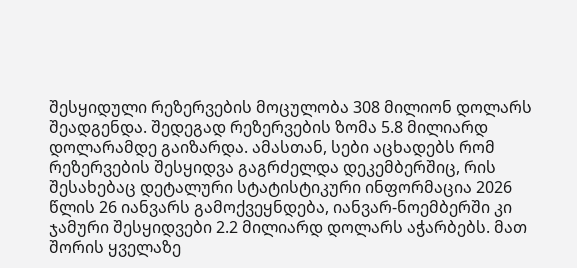შესყიდული რეზერვების მოცულობა 308 მილიონ დოლარს შეადგენდა. შედეგად რეზერვების ზომა 5.8 მილიარდ დოლარამდე გაიზარდა. ამასთან, სები აცხადებს რომ რეზერვების შესყიდვა გაგრძელდა დეკემბერშიც, რის შესახებაც დეტალური სტატისტიკური ინფორმაცია 2026 წლის 26 იანვარს გამოქვეყნდება, იანვარ-ნოემბერში კი ჯამური შესყიდვები 2.2 მილიარდ დოლარს აჭარბებს. მათ შორის ყველაზე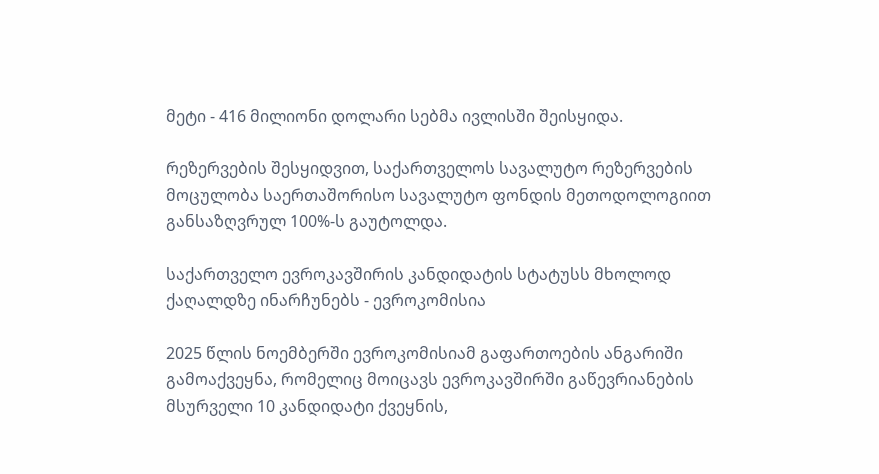მეტი - 416 მილიონი დოლარი სებმა ივლისში შეისყიდა.

რეზერვების შესყიდვით, საქართველოს სავალუტო რეზერვების მოცულობა საერთაშორისო სავალუტო ფონდის მეთოდოლოგიით განსაზღვრულ 100%-ს გაუტოლდა.

საქართველო ევროკავშირის კანდიდატის სტატუსს მხოლოდ ქაღალდზე ინარჩუნებს - ევროკომისია

2025 წლის ნოემბერში ევროკომისიამ გაფართოების ანგარიში გამოაქვეყნა, რომელიც მოიცავს ევროკავშირში გაწევრიანების მსურველი 10 კანდიდატი ქვეყნის,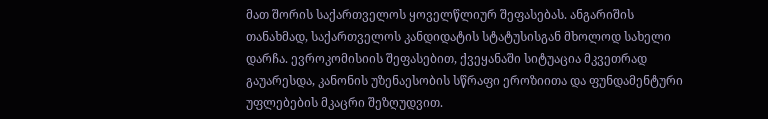მათ შორის საქართველოს ყოველწლიურ შეფასებას. ანგარიშის თანახმად, საქართველოს კანდიდატის სტატუსისგან მხოლოდ სახელი დარჩა. ევროკომისიის შეფასებით, ქვეყანაში სიტუაცია მკვეთრად გაუარესდა, კანონის უზენაესობის სწრაფი ეროზიითა და ფუნდამენტური უფლებების მკაცრი შეზღუდვით.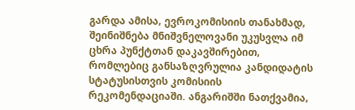გარდა ამისა, ევროკომისიის თანახმად, შეინიშნება მნიშვნელოვანი უკუსვლა იმ ცხრა პუნქტთან დაკავშირებით, რომლებიც განსაზღვრულია კანდიდატის სტატუსისთვის კომისიის რეკომენდაციაში. ანგარიშში ნათქვამია,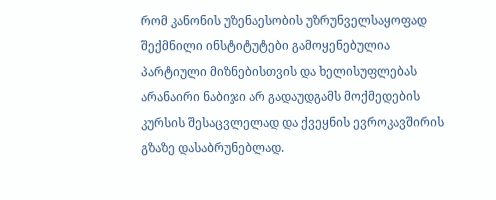რომ კანონის უზენაესობის უზრუნველსაყოფად შექმნილი ინსტიტუტები გამოყენებულია პარტიული მიზნებისთვის და ხელისუფლებას არანაირი ნაბიჯი არ გადაუდგამს მოქმედების კურსის შესაცვლელად და ქვეყნის ევროკავშირის გზაზე დასაბრუნებლად.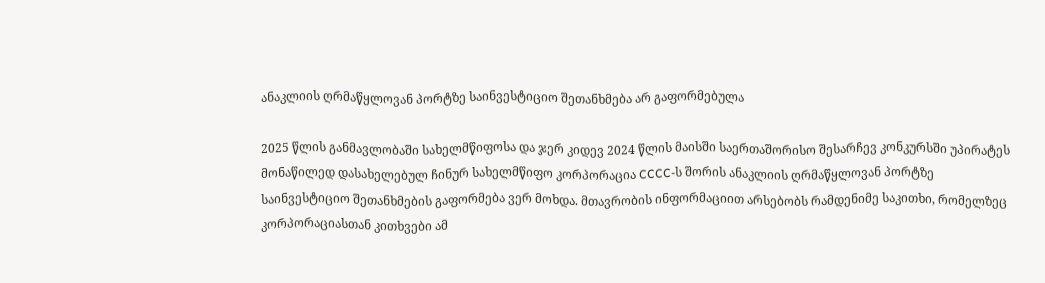ანაკლიის ღრმაწყლოვან პორტზე საინვესტიციო შეთანხმება არ გაფორმებულა

2025 წლის განმავლობაში სახელმწიფოსა და ჯერ კიდევ 2024 წლის მაისში საერთაშორისო შესარჩევ კონკურსში უპირატეს მონაწილედ დასახელებულ ჩინურ სახელმწიფო კორპორაცია CCCC-ს შორის ანაკლიის ღრმაწყლოვან პორტზე საინვესტიციო შეთანხმების გაფორმება ვერ მოხდა. მთავრობის ინფორმაციით არსებობს რამდენიმე საკითხი, რომელზეც კორპორაციასთან კითხვები ამ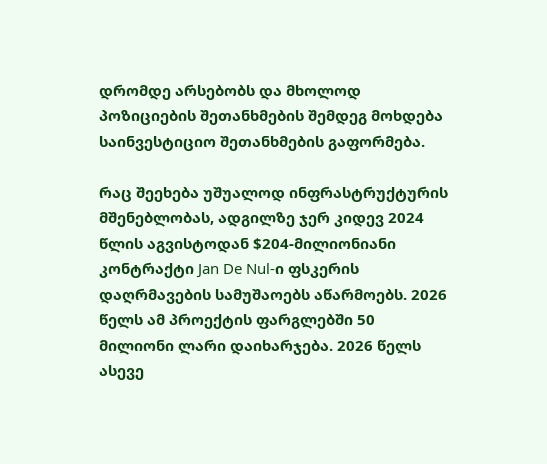დრომდე არსებობს და მხოლოდ პოზიციების შეთანხმების შემდეგ მოხდება საინვესტიციო შეთანხმების გაფორმება.

რაც შეეხება უშუალოდ ინფრასტრუქტურის მშენებლობას, ადგილზე ჯერ კიდევ 2024 წლის აგვისტოდან $204-მილიონიანი კონტრაქტი Jan De Nul-ი ფსკერის დაღრმავების სამუშაოებს აწარმოებს. 2026 წელს ამ პროექტის ფარგლებში 50 მილიონი ლარი დაიხარჯება. 2026 წელს ასევე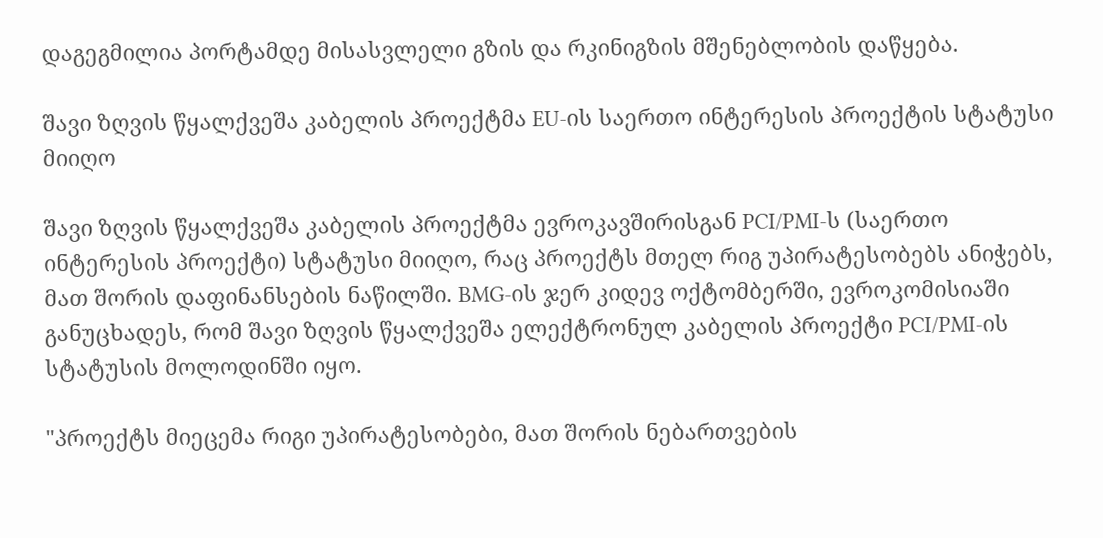დაგეგმილია პორტამდე მისასვლელი გზის და რკინიგზის მშენებლობის დაწყება.

შავი ზღვის წყალქვეშა კაბელის პროექტმა EU-ის საერთო ინტერესის პროექტის სტატუსი მიიღო

შავი ზღვის წყალქვეშა კაბელის პროექტმა ევროკავშირისგან PCI/PMI-ს (საერთო ინტერესის პროექტი) სტატუსი მიიღო, რაც პროექტს მთელ რიგ უპირატესობებს ანიჭებს, მათ შორის დაფინანსების ნაწილში. BMG-ის ჯერ კიდევ ოქტომბერში, ევროკომისიაში განუცხადეს, რომ შავი ზღვის წყალქვეშა ელექტრონულ კაბელის პროექტი PCI/PMI-ის სტატუსის მოლოდინში იყო.

"პროექტს მიეცემა რიგი უპირატესობები, მათ შორის ნებართვების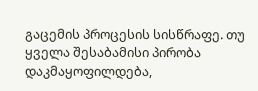გაცემის პროცესის სისწრაფე. თუ ყველა შესაბამისი პირობა დაკმაყოფილდება,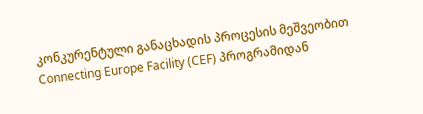კონკურენტული განაცხადის პროცესის მეშვეობით Connecting Europe Facility (CEF) პროგრამიდან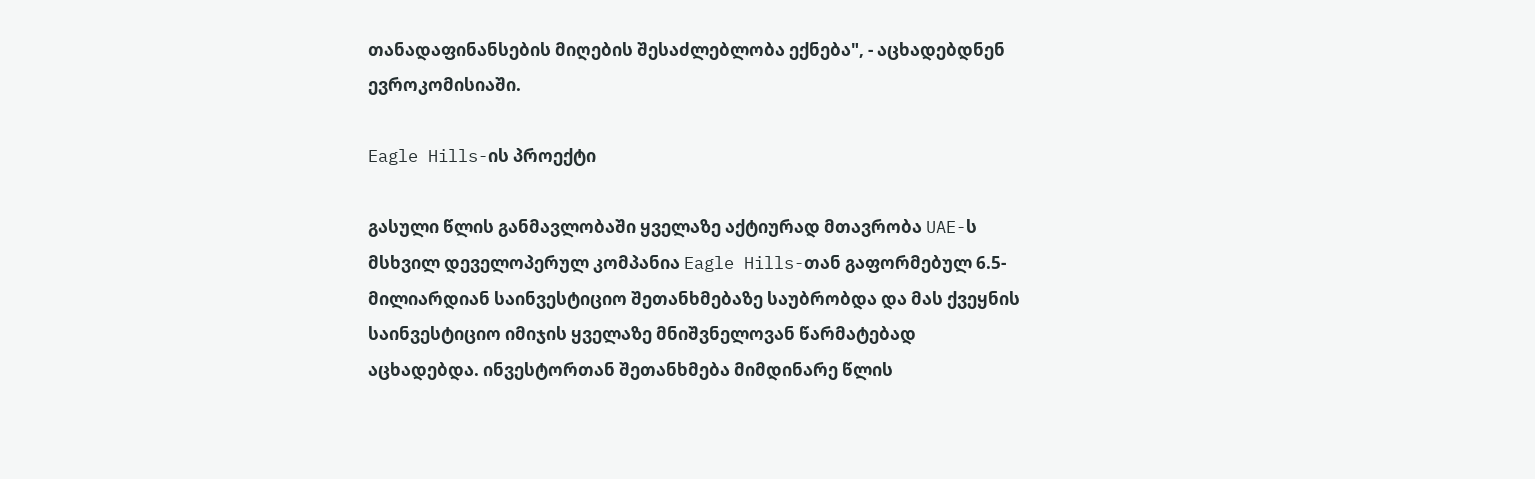თანადაფინანსების მიღების შესაძლებლობა ექნება", - აცხადებდნენ ევროკომისიაში.

Eagle Hills-ის პროექტი

გასული წლის განმავლობაში ყველაზე აქტიურად მთავრობა UAE-ს მსხვილ დეველოპერულ კომპანია Eagle Hills-თან გაფორმებულ 6.5-მილიარდიან საინვესტიციო შეთანხმებაზე საუბრობდა და მას ქვეყნის საინვესტიციო იმიჯის ყველაზე მნიშვნელოვან წარმატებად აცხადებდა. ინვესტორთან შეთანხმება მიმდინარე წლის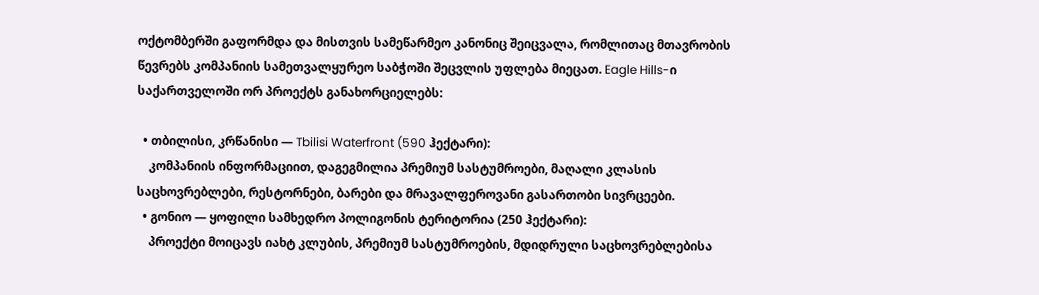ოქტომბერში გაფორმდა და მისთვის სამეწარმეო კანონიც შეიცვალა, რომლითაც მთავრობის წევრებს კომპანიის სამეთვალყურეო საბჭოში შეცვლის უფლება მიეცათ. Eagle Hills-ი საქართველოში ორ პროექტს განახორციელებს:

  • თბილისი, კრწანისი — Tbilisi Waterfront (590 ჰექტარი):
    კომპანიის ინფორმაციით, დაგეგმილია პრემიუმ სასტუმროები, მაღალი კლასის საცხოვრებლები, რესტორნები, ბარები და მრავალფეროვანი გასართობი სივრცეები.
  • გონიო — ყოფილი სამხედრო პოლიგონის ტერიტორია (250 ჰექტარი):
    პროექტი მოიცავს იახტ კლუბის, პრემიუმ სასტუმროების, მდიდრული საცხოვრებლებისა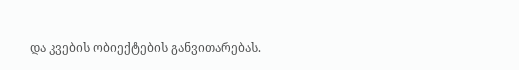და კვების ობიექტების განვითარებას.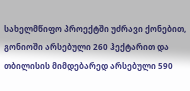სახელმწიფო პროექტში უძრავი ქონებით, გონიოში არსებული 260 ჰექტარით და თბილისის მიმდებარედ არსებული 590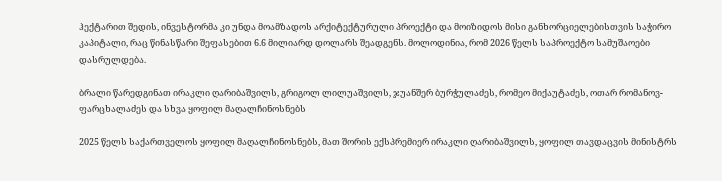ჰექტარით შედის, ინვესტორმა კი უნდა მოამზადოს არქიტექტურული პროექტი და მოიზიდოს მისი განხორციელებისთვის საჭირო კაპიტალი, რაც წინასწარი შეფასებით 6.6 მილიარდ დოლარს შეადგენს. მოლოდინია, რომ 2026 წელს საპროექტო სამუშაოები დასრულდება.

ბრალი წარედგინათ ირაკლი ღარიბაშვილს, გრიგოლ ლილუაშვილს, ჯუანშერ ბურჭულაძეს, რომეო მიქაუტაძეს, ოთარ რომანოვ-ფარცხალაძეს და სხვა ყოფილ მაღალჩინოსნებს

2025 წელს საქართველოს ყოფილ მაღალჩინოსნებს, მათ შორის ექსპრემიერ ირაკლი ღარიბაშვილს, ყოფილ თავდაცვის მინისტრს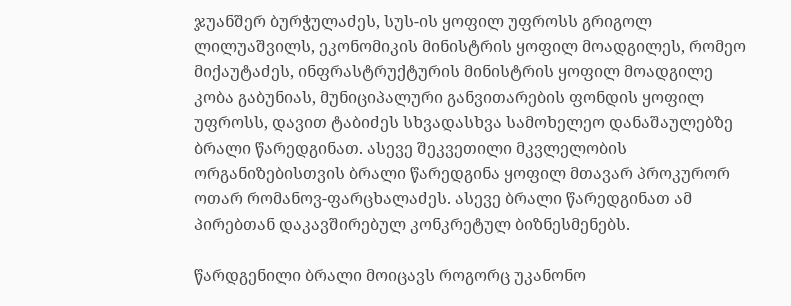ჯუანშერ ბურჭულაძეს, სუს-ის ყოფილ უფროსს გრიგოლ ლილუაშვილს, ეკონომიკის მინისტრის ყოფილ მოადგილეს, რომეო მიქაუტაძეს, ინფრასტრუქტურის მინისტრის ყოფილ მოადგილე კობა გაბუნიას, მუნიციპალური განვითარების ფონდის ყოფილ უფროსს, დავით ტაბიძეს სხვადასხვა სამოხელეო დანაშაულებზე ბრალი წარედგინათ. ასევე შეკვეთილი მკვლელობის ორგანიზებისთვის ბრალი წარედგინა ყოფილ მთავარ პროკურორ ოთარ რომანოვ-ფარცხალაძეს. ასევე ბრალი წარედგინათ ამ პირებთან დაკავშირებულ კონკრეტულ ბიზნესმენებს.

წარდგენილი ბრალი მოიცავს როგორც უკანონო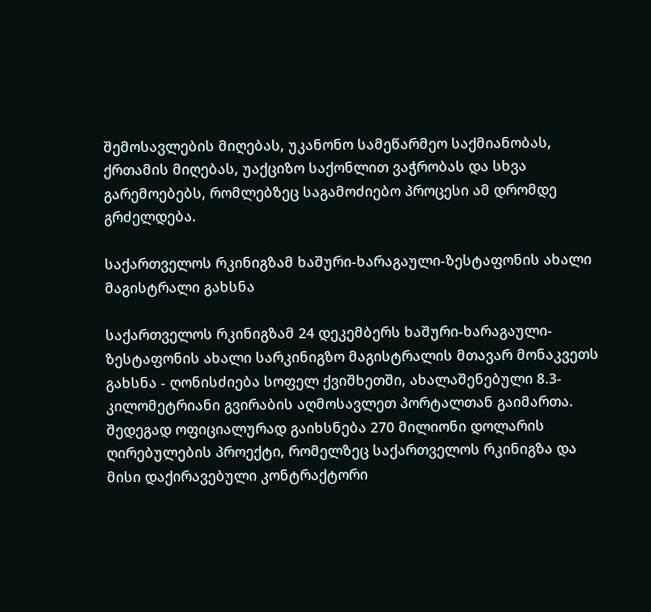შემოსავლების მიღებას, უკანონო სამეწარმეო საქმიანობას, ქრთამის მიღებას, უაქციზო საქონლით ვაჭრობას და სხვა გარემოებებს, რომლებზეც საგამოძიებო პროცესი ამ დრომდე გრძელდება.

საქართველოს რკინიგზამ ხაშური-ხარაგაული-ზესტაფონის ახალი მაგისტრალი გახსნა

საქართველოს რკინიგზამ 24 დეკემბერს ხაშური-ხარაგაული-ზესტაფონის ახალი სარკინიგზო მაგისტრალის მთავარ მონაკვეთს გახსნა - ღონისძიება სოფელ ქვიშხეთში, ახალაშენებული 8.3-კილომეტრიანი გვირაბის აღმოსავლეთ პორტალთან გაიმართა. შედეგად ოფიციალურად გაიხსნება 270 მილიონი დოლარის ღირებულების პროექტი, რომელზეც საქართველოს რკინიგზა და მისი დაქირავებული კონტრაქტორი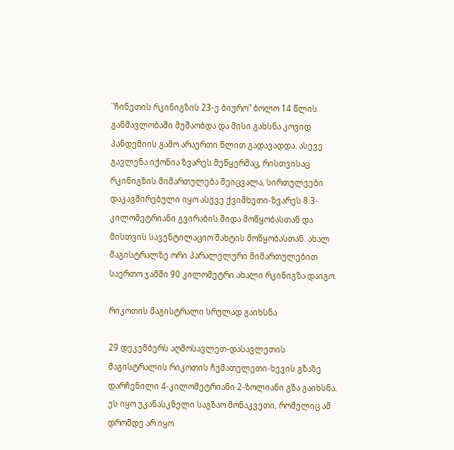"ჩინეთის რკინიგზის 23-ე ბიურო" ბოლო 14 წლის განმავლობაში მუშაობდა და მისი გახსნა კოვიდ პანდემიის გამო არაერთი წლით გადავადდა. ასევე გავლენა იქონია ზვარეს მეწყერმაც, რისთვისაც რკინიგზის მიმართულება შეიცვალა, სირთულეები დაკავშირებული იყო ასევე ქვიშხეთი-ზვარეს 8.3-კილომეტრიანი გვირაბის შიდა მოწყობასთან და მისთვის სავენტილაციო შახტის მოწყობასთან. ახალ მაგისტრალზე ორი პარალელური მიმართულებით საერთო ჯამში 90 კილომეტრი ახალი რკინიგზა დაიგო.

რიკოთის მაგისტრალი სრულად გაიხსნა

29 დეკემბერს აღმოსავლეთ-დასავლეთის მაგისტრალის რიკოთის ჩუმათელეთი-ხევის გზაზე დარჩენილი 4-კილომეტრიანი 2-ზოლიანი გზა გაიხსნა. ეს იყო უკანასკნელი საგზაო მონაკვეთი, რომელიც ამ დრომდე არ იყო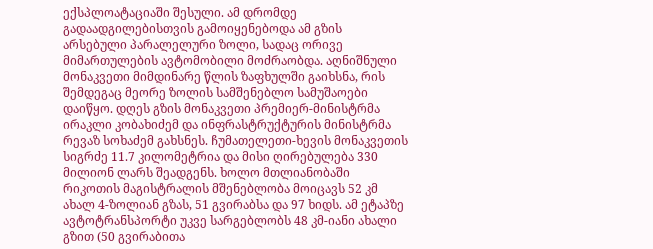ექსპლოატაციაში შესული. ამ დრომდე გადაადგილებისთვის გამოიყენებოდა ამ გზის არსებული პარალელური ზოლი, სადაც ორივე მიმართულების ავტომობილი მოძრაობდა. აღნიშნული მონაკვეთი მიმდინარე წლის ზაფხულში გაიხსნა, რის შემდეგაც მეორე ზოლის სამშენებლო სამუშაოები დაიწყო. დღეს გზის მონაკვეთი პრემიერ-მინისტრმა ირაკლი კობახიძემ და ინფრასტრუქტურის მინისტრმა რევაზ სოხაძემ გახსნეს. ჩუმათელეთი-ხევის მონაკვეთის სიგრძე 11.7 კილომეტრია და მისი ღირებულება 330 მილიონ ლარს შეადგენს. ხოლო მთლიანობაში რიკოთის მაგისტრალის მშენებლობა მოიცავს 52 კმ ახალ 4-ზოლიან გზას, 51 გვირაბსა და 97 ხიდს. ამ ეტაპზე ავტოტრანსპორტი უკვე სარგებლობს 48 კმ-იანი ახალი გზით (50 გვირაბითა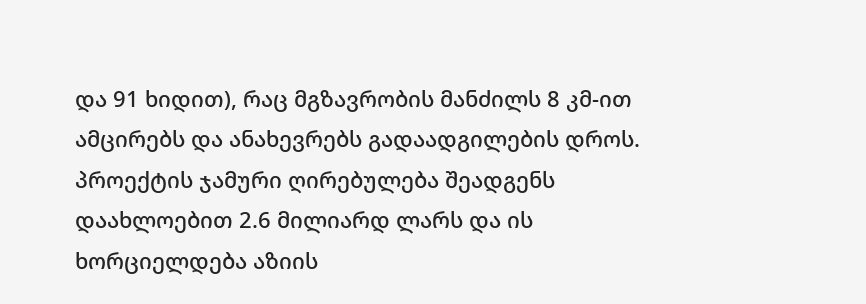და 91 ხიდით), რაც მგზავრობის მანძილს 8 კმ-ით ამცირებს და ანახევრებს გადაადგილების დროს. პროექტის ჯამური ღირებულება შეადგენს დაახლოებით 2.6 მილიარდ ლარს და ის ხორციელდება აზიის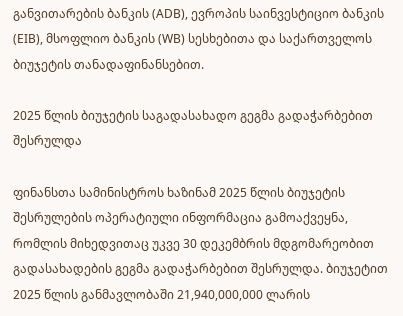განვითარების ბანკის (ADB), ევროპის საინვესტიციო ბანკის (EIB), მსოფლიო ბანკის (WB) სესხებითა და საქართველოს ბიუჯეტის თანადაფინანსებით.

2025 წლის ბიუჯეტის საგადასახადო გეგმა გადაჭარბებით შესრულდა

ფინანსთა სამინისტროს ხაზინამ 2025 წლის ბიუჯეტის შესრულების ოპერატიული ინფორმაცია გამოაქვეყნა, რომლის მიხედვითაც უკვე 30 დეკემბრის მდგომარეობით გადასახადების გეგმა გადაჭარბებით შესრულდა. ბიუჯეტით 2025 წლის განმავლობაში 21,940,000,000 ლარის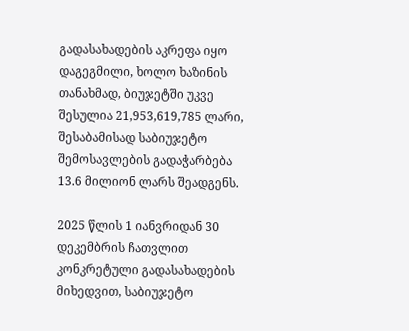გადასახადების აკრეფა იყო დაგეგმილი, ხოლო ხაზინის თანახმად, ბიუჯეტში უკვე შესულია 21,953,619,785 ლარი, შესაბამისად საბიუჯეტო შემოსავლების გადაჭარბება 13.6 მილიონ ლარს შეადგენს.

2025 წლის 1 იანვრიდან 30 დეკემბრის ჩათვლით კონკრეტული გადასახადების მიხედვით, საბიუჯეტო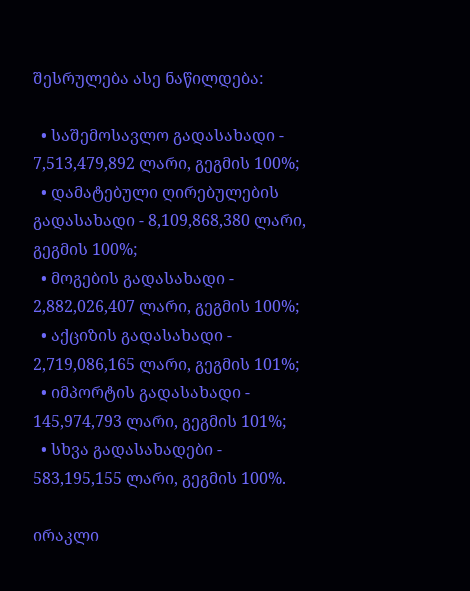შესრულება ასე ნაწილდება:

  • საშემოსავლო გადასახადი - 7,513,479,892 ლარი, გეგმის 100%;
  • დამატებული ღირებულების გადასახადი - 8,109,868,380 ლარი, გეგმის 100%;
  • მოგების გადასახადი - 2,882,026,407 ლარი, გეგმის 100%;
  • აქციზის გადასახადი - 2,719,086,165 ლარი, გეგმის 101%;
  • იმპორტის გადასახადი - 145,974,793 ლარი, გეგმის 101%;
  • სხვა გადასახადები - 583,195,155 ლარი, გეგმის 100%.

ირაკლი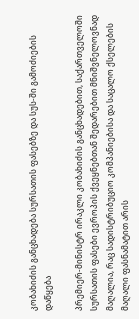კობახიძის განცხადება სურსათის ფასებზე და სუს-ში გამოძიების დაწყება

პრემიერ-მინისტრ ირაკლი კობახიძის განცხადებით, საქართველოში სურსათის ფასები ევროპის ქვეყნებთან შედარებით მნიშვნელოვნად მაღალია, რაც სადისტრიბუციო კომპანიებისა და საცალო ქსელების მაღალი ფასნამატით არის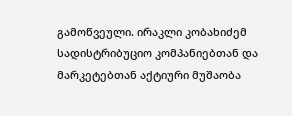გამოწვეული. ირაკლი კობახიძემ სადისტრიბუციო კომპანიებთან და მარკეტებთან აქტიური მუშაობა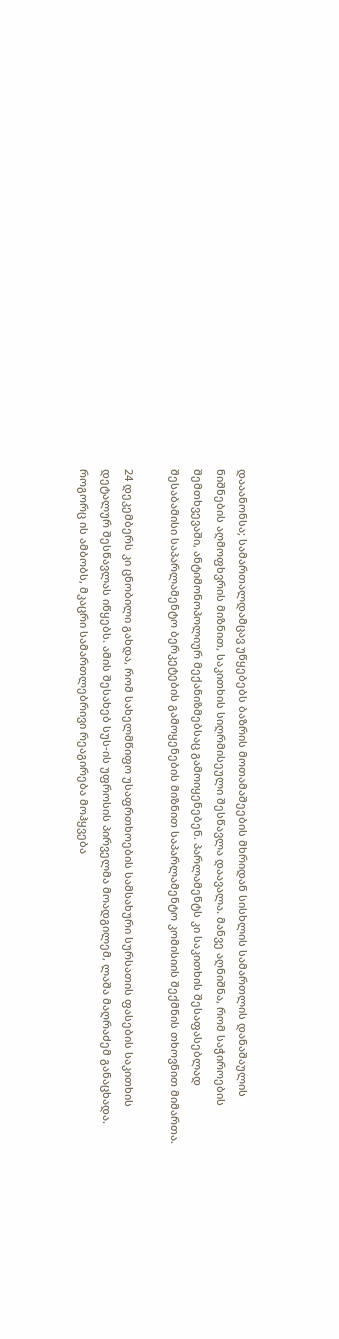დააანონსა; სამართალდამცავ უწყებებს ბაზრის მოთამაშეების მხრიდან სისხლის სამართლის დანაშაულის ნიშნების აღმოფხვრის მიზნით, საკითხის სიღრმისეული შესწავლა დაავალა. მანვე აღნიშნა, რომ საჭიროების შემთხვევაში, ანტიმონოპოლიურ მექანიზმებსაც გამოიყენებენ. პარლამენტს კი საკითხის შესაფასებლად შესაბამისი საპარლამენტო ბერკეტების გამოყენების მიზნით საპარლამენტო კომისიის შექმნის თხოვნით მიმართა.

24 დეკემბერს კი ცნობილი გახდა, რომ სახელმწიფო უსაფრთხოების სამსახური სურსათის ფასების საკითხის დეტალურ შესწავლას იწყებს. ამის შესახებ სუს-ის უფროსის პირველმა მოადგილემ, ლაშა მაღრაძემ განაცხადა. როგორც ის ამბობს, მკაცრი სამართლებრივი რეაგირება მოჰყვება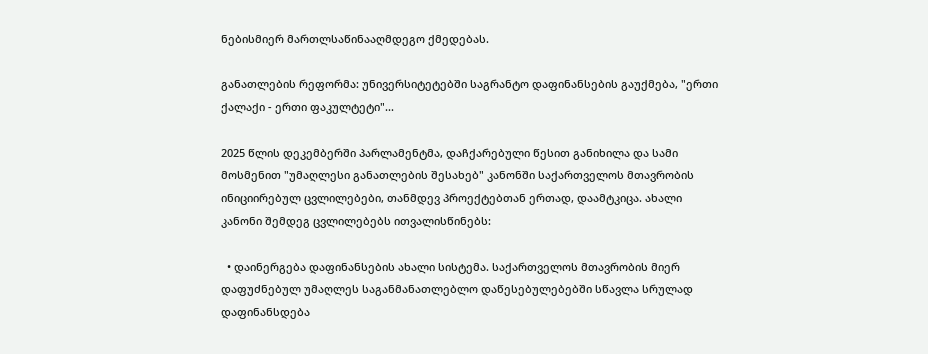ნებისმიერ მართლსაწინააღმდეგო ქმედებას.

განათლების რეფორმა: უნივერსიტეტებში საგრანტო დაფინანსების გაუქმება, "ერთი ქალაქი - ერთი ფაკულტეტი"...

2025 წლის დეკემბერში პარლამენტმა, დაჩქარებული წესით განიხილა და სამი მოსმენით "უმაღლესი განათლების შესახებ" კანონში საქართველოს მთავრობის ინიციირებულ ცვლილებები, თანმდევ პროექტებთან ერთად, დაამტკიცა. ახალი კანონი შემდეგ ცვლილებებს ითვალისწინებს:

  • დაინერგება დაფინანსების ახალი სისტემა. საქართველოს მთავრობის მიერ დაფუძნებულ უმაღლეს საგანმანათლებლო დაწესებულებებში სწავლა სრულად დაფინანსდება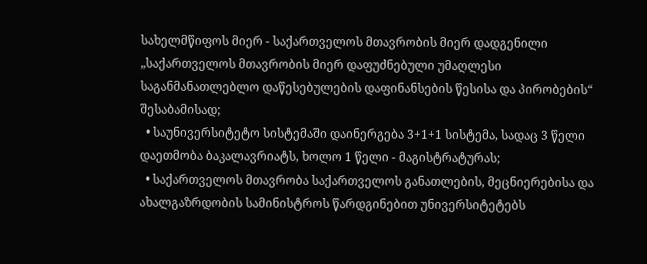სახელმწიფოს მიერ - საქართველოს მთავრობის მიერ დადგენილი „საქართველოს მთავრობის მიერ დაფუძნებული უმაღლესი საგანმანათლებლო დაწესებულების დაფინანსების წესისა და პირობების“ შესაბამისად;
  • საუნივერსიტეტო სისტემაში დაინერგება 3+1+1 სისტემა, სადაც 3 წელი დაეთმობა ბაკალავრიატს, ხოლო 1 წელი - მაგისტრატურას;
  • საქართველოს მთავრობა საქართველოს განათლების, მეცნიერებისა და ახალგაზრდობის სამინისტროს წარდგინებით უნივერსიტეტებს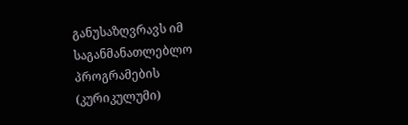განუსაზღვრავს იმ საგანმანათლებლო პროგრამების (კურიკულუმი)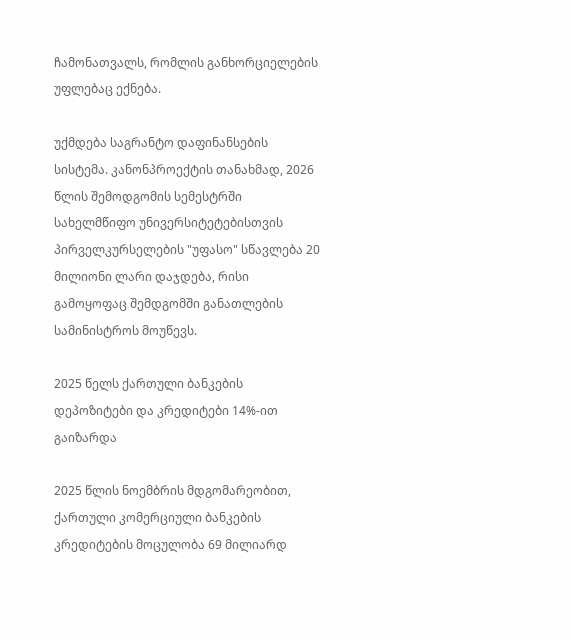ჩამონათვალს, რომლის განხორციელების უფლებაც ექნება.

უქმდება საგრანტო დაფინანსების სისტემა. კანონპროექტის თანახმად, 2026 წლის შემოდგომის სემესტრში სახელმწიფო უნივერსიტეტებისთვის პირველკურსელების "უფასო" სწავლება 20 მილიონი ლარი დაჯდება, რისი გამოყოფაც შემდგომში განათლების სამინისტროს მოუწევს.

2025 წელს ქართული ბანკების დეპოზიტები და კრედიტები 14%-ით გაიზარდა

2025 წლის ნოემბრის მდგომარეობით, ქართული კომერციული ბანკების კრედიტების მოცულობა 69 მილიარდ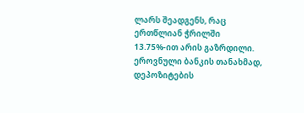ლარს შეადგენს, რაც ერთწლიან ჭრილში 13.75%-ით არის გაზრდილი. ეროვნული ბანკის თანახმად, დეპოზიტების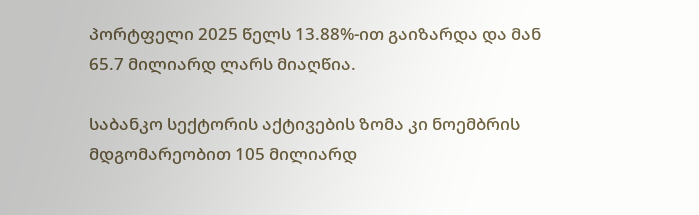პორტფელი 2025 წელს 13.88%-ით გაიზარდა და მან 65.7 მილიარდ ლარს მიაღწია.

საბანკო სექტორის აქტივების ზომა კი ნოემბრის მდგომარეობით 105 მილიარდ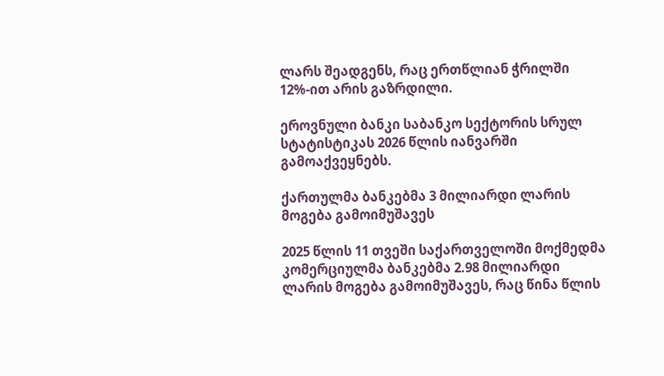ლარს შეადგენს, რაც ერთწლიან ჭრილში 12%-ით არის გაზრდილი.

ეროვნული ბანკი საბანკო სექტორის სრულ სტატისტიკას 2026 წლის იანვარში გამოაქვეყნებს.

ქართულმა ბანკებმა 3 მილიარდი ლარის მოგება გამოიმუშავეს

2025 წლის 11 თვეში საქართველოში მოქმედმა კომერციულმა ბანკებმა 2.98 მილიარდი ლარის მოგება გამოიმუშავეს, რაც წინა წლის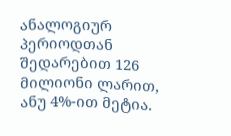ანალოგიურ პერიოდთან შედარებით 126 მილიონი ლარით, ანუ 4%-ით მეტია.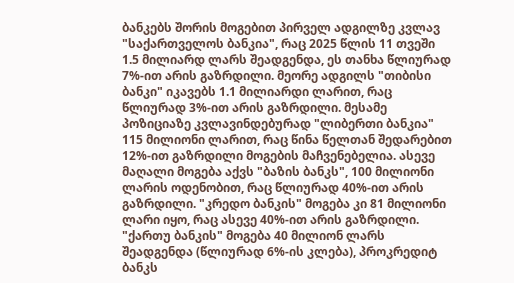ბანკებს შორის მოგებით პირველ ადგილზე კვლავ "საქართველოს ბანკია", რაც 2025 წლის 11 თვეში 1.5 მილიარდ ლარს შეადგენდა, ეს თანხა წლიურად 7%-ით არის გაზრდილი. მეორე ადგილს "თიბისი ბანკი" იკავებს 1.1 მილიარდი ლარით, რაც წლიურად 3%-ით არის გაზრდილი. მესამე პოზიციაზე კვლავინდებურად "ლიბერთი ბანკია" 115 მილიონი ლარით, რაც წინა წელთან შედარებით 12%-ით გაზრდილი მოგების მაჩვენებელია. ასევე მაღალი მოგება აქვს "ბაზის ბანკს", 100 მილიონი ლარის ოდენობით, რაც წლიურად 40%-ით არის გაზრდილი. "კრედო ბანკის" მოგება კი 81 მილიონი ლარი იყო, რაც ასევე 40%-ით არის გაზრდილი. "ქართუ ბანკის" მოგება 40 მილიონ ლარს შეადგენდა (წლიურად 6%-ის კლება), პროკრედიტ ბანკს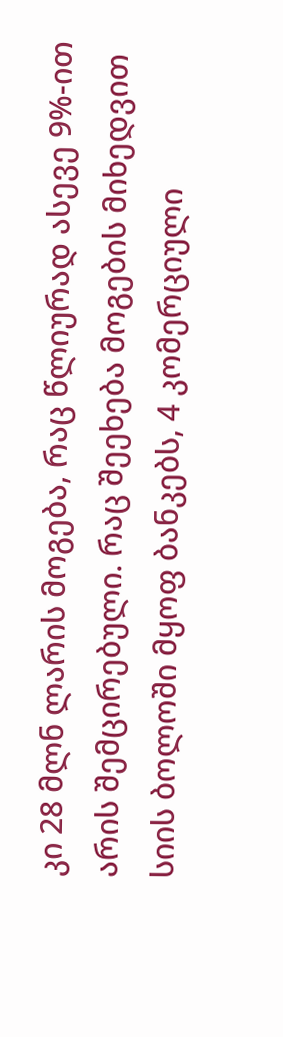კი 28 მლნ ლარის მოგება, რაც წლიურად ასევე 9%-ით არის შემცირებული. რაც შეეხება მოგების მიხედვით სიის ბოლოში მყოფ ბანკებს, 4 კომერციული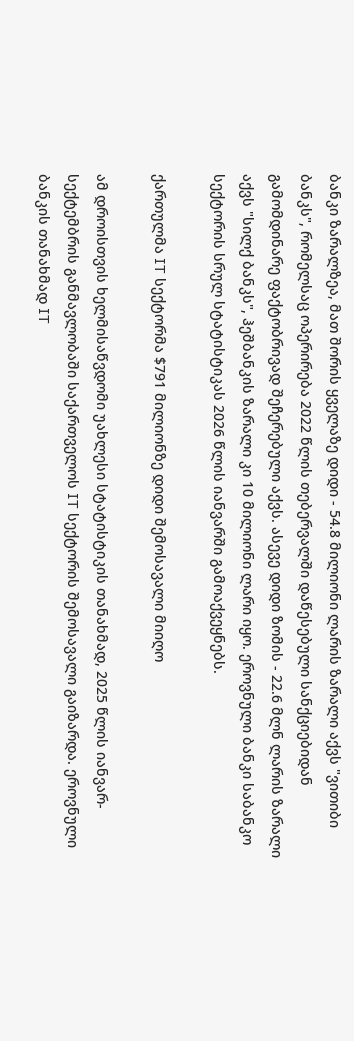ბანკი ზარალზეა, მათ შორის ყველაზე დიდი - 54.8 მილიონი ლარის ზარალი აქვს "ვითიბი ბანკს", რომელსაც ოპერირება 2022 წლის თებერვალში დაწესებული სანქციებიდან გამომდინარე ფაქტობრივად შეჩერებული აქვს. ასევე დიდი ზომის - 22.6 მლნ ლარის ზარალი აქვს "სილქ ბანკს", ჰეშბანკის ზარალი კი 10 მილიონი ლარი იყო. ეროვნული ბანკი საბანკო სექტორის სრულ სტატისტიკას 2026 წლის იანვარში გამოაქვეყნებს.

ქართულმა IT სექტორმა $791 მილიონზე დიდი შემოსავალი მიიღო

ამ დროისთვის ხელმისაწვდომი უახლესი სტატისტიკის თანახმად, 2025 წლის იანვარ-სექტემბრის განმავლობაში საქართველოს IT სექტორის შემოსავალი გაიზარდა. ეროვნული ბანკის თანახმად IT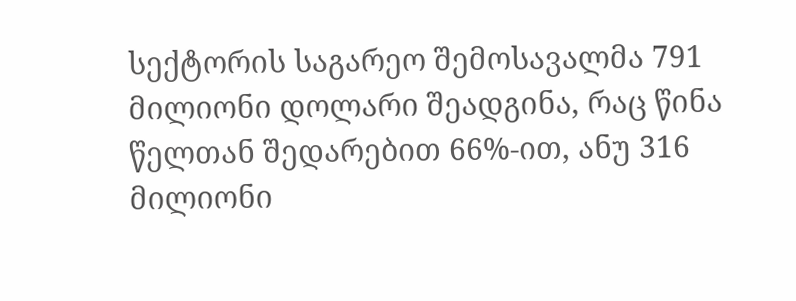სექტორის საგარეო შემოსავალმა 791 მილიონი დოლარი შეადგინა, რაც წინა წელთან შედარებით 66%-ით, ანუ 316 მილიონი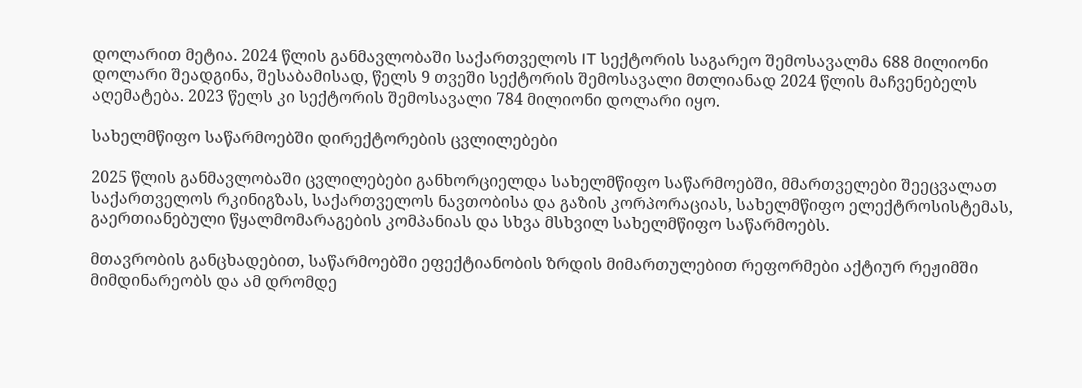დოლარით მეტია. 2024 წლის განმავლობაში საქართველოს IT სექტორის საგარეო შემოსავალმა 688 მილიონი დოლარი შეადგინა, შესაბამისად, წელს 9 თვეში სექტორის შემოსავალი მთლიანად 2024 წლის მაჩვენებელს აღემატება. 2023 წელს კი სექტორის შემოსავალი 784 მილიონი დოლარი იყო.

სახელმწიფო საწარმოებში დირექტორების ცვლილებები

2025 წლის განმავლობაში ცვლილებები განხორციელდა სახელმწიფო საწარმოებში, მმართველები შეეცვალათ საქართველოს რკინიგზას, საქართველოს ნავთობისა და გაზის კორპორაციას, სახელმწიფო ელექტროსისტემას, გაერთიანებული წყალმომარაგების კომპანიას და სხვა მსხვილ სახელმწიფო საწარმოებს.

მთავრობის განცხადებით, საწარმოებში ეფექტიანობის ზრდის მიმართულებით რეფორმები აქტიურ რეჟიმში მიმდინარეობს და ამ დრომდე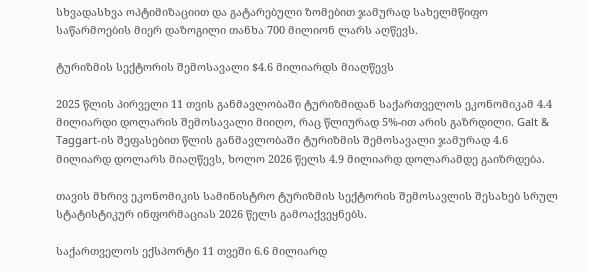სხვადასხვა ოპტიმიზაციით და გატარებული ზომებით ჯამურად სახელმწიფო საწარმოების მიერ დაზოგილი თანხა 700 მილიონ ლარს აღწევს.

ტურიზმის სექტორის შემოსავალი $4.6 მილიარდს მიაღწევს

2025 წლის პირველი 11 თვის განმავლობაში ტურიზმიდან საქართველოს ეკონომიკამ 4.4 მილიარდი დოლარის შემოსავალი მიიღო, რაც წლიურად 5%-ით არის გაზრდილი. Galt & Taggart-ის შეფასებით წლის განმავლობაში ტურიზმის შემოსავალი ჯამურად 4.6 მილიარდ დოლარს მიაღწევს, ხოლო 2026 წელს 4.9 მილიარდ დოლარამდე გაიზრდება.

თავის მხრივ ეკონომიკის სამინისტრო ტურიზმის სექტორის შემოსავლის შესახებ სრულ სტატისტიკურ ინფორმაციას 2026 წელს გამოაქვეყნებს.

საქართველოს ექსპორტი 11 თვეში 6.6 მილიარდ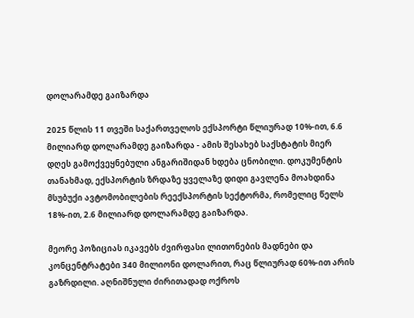დოლარამდე გაიზარდა

2025 წლის 11 თვეში საქართველოს ექსპორტი წლიურად 10%-ით, 6.6 მილიარდ დოლარამდე გაიზარდა - ამის შესახებ საქსტატის მიერ დღეს გამოქვეყნებული ანგარიშიდან ხდება ცნობილი. დოკუმენტის თანახმად, ექსპორტის ზრდაზე ყველაზე დიდი გავლენა მოახდინა მსუბუქი ავტომობილების რეექსპორტის სექტორმა, რომელიც წელს 18%-ით, 2.6 მილიარდ დოლარამდე გაიზარდა.

მეორე პოზიციას იკავებს ძვირფასი ლითონების მადნები და კონცენტრატები 340 მილიონი დოლარით, რაც წლიურად 60%-ით არის გაზრდილი. აღნიშნული ძირითადად ოქროს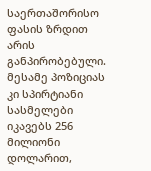საერთაშორისო ფასის ზრდით არის განპირობებული. მესამე პოზიციას კი სპირტიანი სასმელები იკავებს 256 მილიონი დოლარით,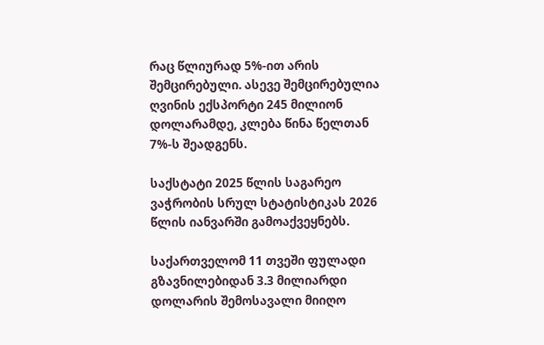რაც წლიურად 5%-ით არის შემცირებული. ასევე შემცირებულია ღვინის ექსპორტი 245 მილიონ დოლარამდე, კლება წინა წელთან 7%-ს შეადგენს.

საქსტატი 2025 წლის საგარეო ვაჭრობის სრულ სტატისტიკას 2026 წლის იანვარში გამოაქვეყნებს.

საქართველომ 11 თვეში ფულადი გზავნილებიდან 3.3 მილიარდი დოლარის შემოსავალი მიიღო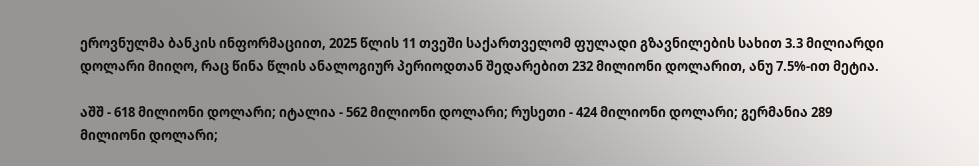ეროვნულმა ბანკის ინფორმაციით, 2025 წლის 11 თვეში საქართველომ ფულადი გზავნილების სახით 3.3 მილიარდი დოლარი მიიღო, რაც წინა წლის ანალოგიურ პერიოდთან შედარებით 232 მილიონი დოლარით, ანუ 7.5%-ით მეტია.

აშშ - 618 მილიონი დოლარი; იტალია - 562 მილიონი დოლარი; რუსეთი - 424 მილიონი დოლარი; გერმანია 289 მილიონი დოლარი;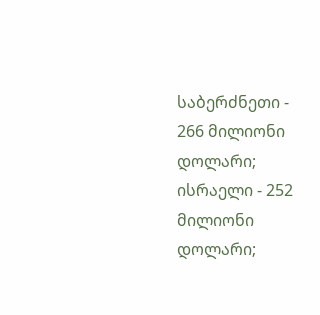საბერძნეთი - 266 მილიონი დოლარი; ისრაელი - 252 მილიონი დოლარი;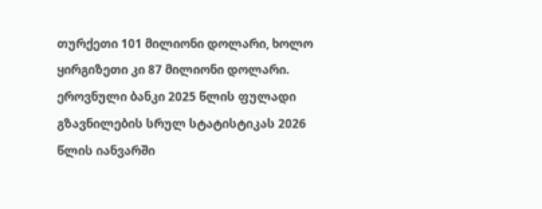თურქეთი 101 მილიონი დოლარი, ხოლო ყირგიზეთი კი 87 მილიონი დოლარი. ეროვნული ბანკი 2025 წლის ფულადი გზავნილების სრულ სტატისტიკას 2026 წლის იანვარში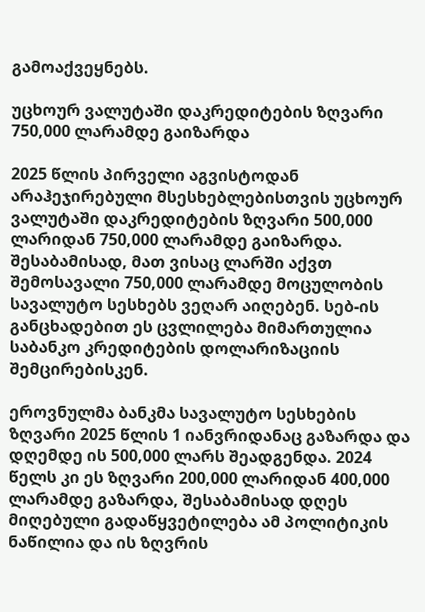გამოაქვეყნებს.

უცხოურ ვალუტაში დაკრედიტების ზღვარი 750,000 ლარამდე გაიზარდა

2025 წლის პირველი აგვისტოდან არაჰეჯირებული მსესხებლებისთვის უცხოურ ვალუტაში დაკრედიტების ზღვარი 500,000 ლარიდან 750,000 ლარამდე გაიზარდა. შესაბამისად, მათ ვისაც ლარში აქვთ შემოსავალი 750,000 ლარამდე მოცულობის სავალუტო სესხებს ვეღარ აიღებენ. სებ-ის განცხადებით ეს ცვლილება მიმართულია საბანკო კრედიტების დოლარიზაციის შემცირებისკენ.

ეროვნულმა ბანკმა სავალუტო სესხების ზღვარი 2025 წლის 1 იანვრიდანაც გაზარდა და დღემდე ის 500,000 ლარს შეადგენდა. 2024 წელს კი ეს ზღვარი 200,000 ლარიდან 400,000 ლარამდე გაზარდა, შესაბამისად დღეს მიღებული გადაწყვეტილება ამ პოლიტიკის ნაწილია და ის ზღვრის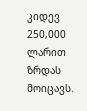კიდევ 250,000 ლარით ზრდას მოიცავს.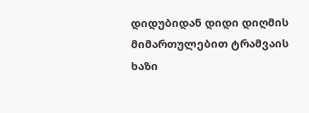დიდუბიდან დიდი დიღმის მიმართულებით ტრამვაის ხაზი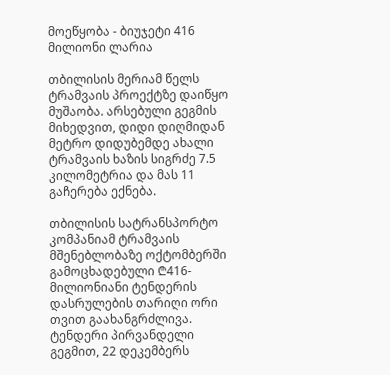მოეწყობა - ბიუჯეტი 416 მილიონი ლარია

თბილისის მერიამ წელს ტრამვაის პროექტზე დაიწყო მუშაობა. არსებული გეგმის მიხედვით, დიდი დიღმიდან მეტრო დიდუბემდე ახალი ტრამვაის ხაზის სიგრძე 7.5 კილომეტრია და მას 11 გაჩერება ექნება.

თბილისის სატრანსპორტო კომპანიამ ტრამვაის მშენებლობაზე ოქტომბერში გამოცხადებული ₾416-მილიონიანი ტენდერის დასრულების თარიღი ორი თვით გაახანგრძლივა. ტენდერი პირვანდელი გეგმით, 22 დეკემბერს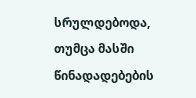სრულდებოდა, თუმცა მასში წინადადებების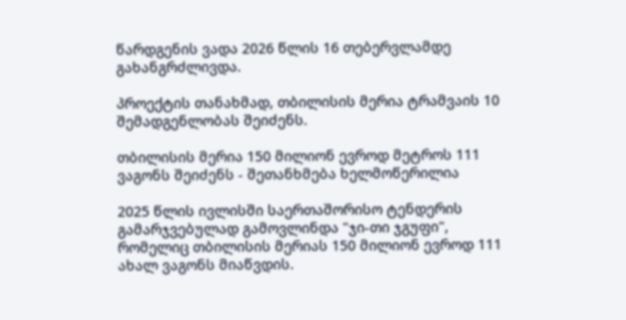წარდგენის ვადა 2026 წლის 16 თებერვლამდე გახანგრძლივდა.

პროექტის თანახმად, თბილისის მერია ტრამვაის 10 შემადგენლობას შეიძენს.

თბილისის მერია 150 მილიონ ევროდ მეტროს 111 ვაგონს შეიძენს - შეთანხმება ხელმოწერილია

2025 წლის ივლისში საერთაშორისო ტენდერის გამარჯვებულად გამოვლინდა "ჯი-თი ჯგუფი", რომელიც თბილისის მერიას 150 მილიონ ევროდ 111 ახალ ვაგონს მიაწვდის.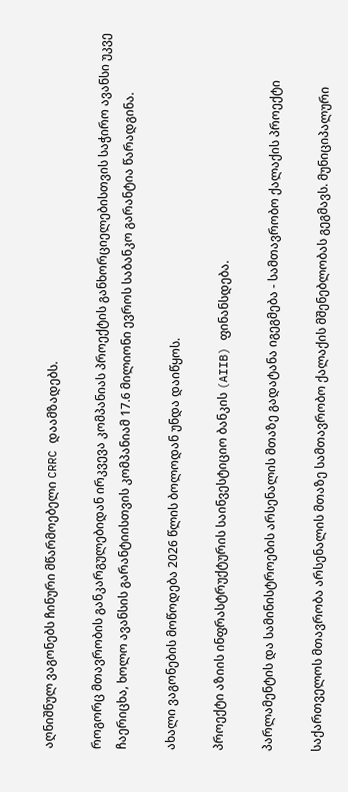აღნიშნულ ვაგონებს ჩინური მწარმოებელი CRRC დაამზადებს.

როგორც მთავრობის განკარგულებიდან ირკვევა კომპანიას პროექტის განხორციელებისთვის საჭირო ავანსი უკვე ჩაერიცხა, ხოლო ავანსის გარანტიისთვის კომპანიამ 17.6 მილიონი ევროს საბანკო გარანტია წარადგინა.

ახალი ვაგონების მოწოდება 2026 წლის ბოლოდან უნდა დაიწყოს.

პროექტი აზიის ინფრასტრუქტურის საინვესტიციო ბანკის (AIIB) ფინანსდება.

პარლამენტის და სამინისტროების არსენალის მთაზე გადატანა იგეგმება - სამთავრობო ქალაქის პროექტი

საქართველოს მთავრობა არსენალის მთაზე სამთავრობო ქალაქის მშენებლობას გეგმავს. მუნიციპალური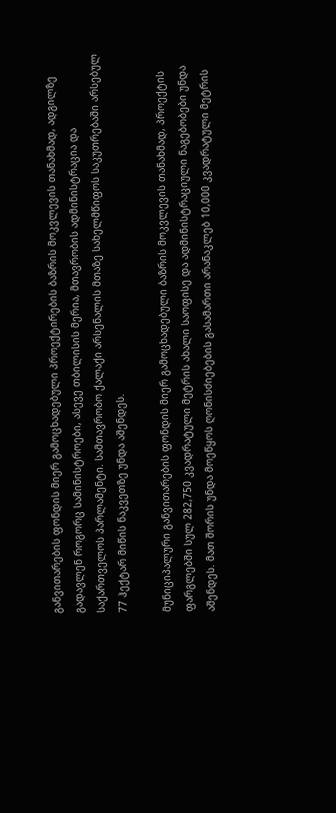განვითარების ფონდის მიერ გამოცხადებული პროექტირების ბაზრის მოკვლევის თანახმად, ადგილზე გადავლენ როგორც სამინისტროები, ასევე თბილისის მერია, მთავრობის ადმინისტრაცია და საქართველოს პარლამენტი. სამთავრობო ქალაქი არსენალის მთაზე სახელმწიფოს საკუთრებაში არსებულ 77 ჰექტარ მიწის ნაკვეთზე უნდა აშენდეს.

მუნიციპალური განვითარების ფონდის მიერ გამოცხადებული ბაზრის მოკვლევის თანახმად, პროექტის ფარგლებში სულ 282,750 კვადრატული მეტრის ახალი საოფისე და ადმინისტრაციული ნაგებობები უნდა აშენდეს. მათ შორის უნდა მოეწყოს ღონისძიებების გასამართი არანაკლებ 10,000 კვადრატული მეტრის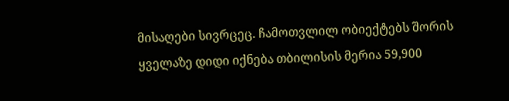მისაღები სივრცეც. ჩამოთვლილ ობიექტებს შორის ყველაზე დიდი იქნება თბილისის მერია 59,900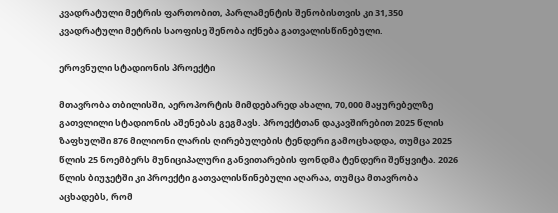კვადრატული მეტრის ფართობით, პარლამენტის შენობისთვის კი 31,350 კვადრატული მეტრის საოფისე შენობა იქნება გათვალისწინებული.

ეროვნული სტადიონის პროექტი

მთავრობა თბილისში, აეროპორტის მიმდებარედ ახალი, 70,000 მაყურებელზე გათვლილი სტადიონის აშენებას გეგმავს. პროექტთან დაკავშირებით 2025 წლის ზაფხულში 876 მილიონი ლარის ღირებულების ტენდერი გამოცხადდა, თუმცა 2025 წლის 25 ნოემბერს მუნიციპალური განვითარების ფონდმა ტენდერი შეწყვიტა. 2026 წლის ბიუჯეტში კი პროექტი გათვალისწინებული აღარაა, თუმცა მთავრობა აცხადებს, რომ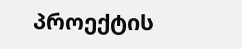პროექტის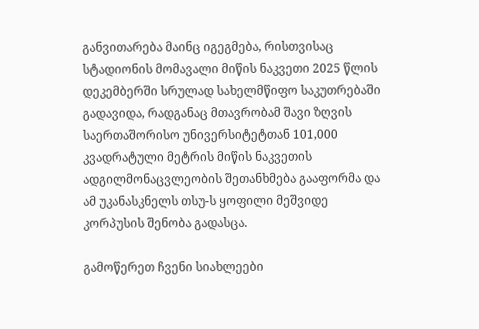განვითარება მაინც იგეგმება, რისთვისაც სტადიონის მომავალი მიწის ნაკვეთი 2025 წლის დეკემბერში სრულად სახელმწიფო საკუთრებაში გადავიდა, რადგანაც მთავრობამ შავი ზღვის საერთაშორისო უნივერსიტეტთან 101,000 კვადრატული მეტრის მიწის ნაკვეთის ადგილმონაცვლეობის შეთანხმება გააფორმა და ამ უკანასკნელს თსუ-ს ყოფილი მეშვიდე კორპუსის შენობა გადასცა.

გამოწერეთ ჩვენი სიახლეები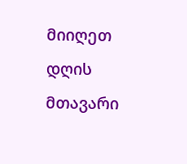მიიღეთ დღის მთავარი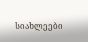სიახლეები